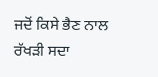ਜਦੋਂ ਕਿਸੇ ਭੈਣ ਨਾਲ ਰੱਖੜੀ ਸਦਾ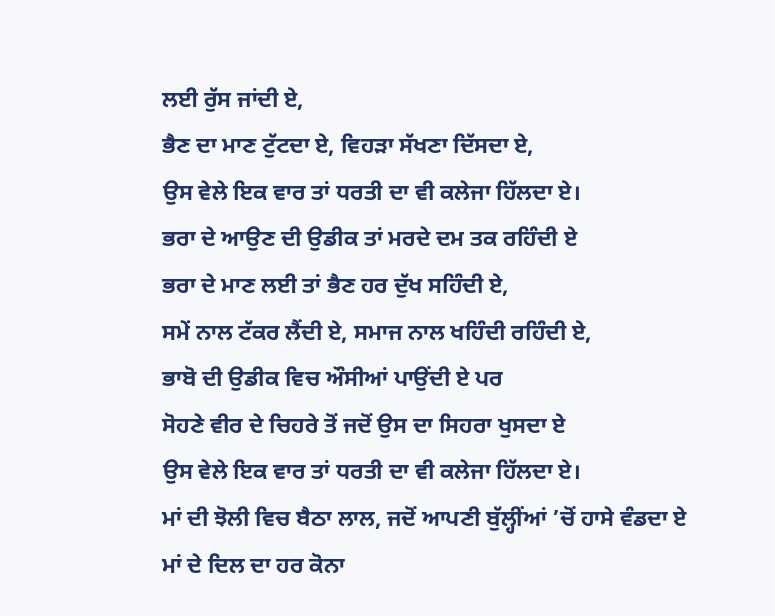ਲਈ ਰੁੱਸ ਜਾਂਦੀ ਏ,
ਭੈਣ ਦਾ ਮਾਣ ਟੁੱਟਦਾ ਏ, ਵਿਹੜਾ ਸੱਖਣਾ ਦਿੱਸਦਾ ਏ,
ਉਸ ਵੇਲੇ ਇਕ ਵਾਰ ਤਾਂ ਧਰਤੀ ਦਾ ਵੀ ਕਲੇਜਾ ਹਿੱਲਦਾ ਏ।
ਭਰਾ ਦੇ ਆਉਣ ਦੀ ਉਡੀਕ ਤਾਂ ਮਰਦੇ ਦਮ ਤਕ ਰਹਿੰਦੀ ਏ
ਭਰਾ ਦੇ ਮਾਣ ਲਈ ਤਾਂ ਭੈਣ ਹਰ ਦੁੱਖ ਸਹਿੰਦੀ ਏ,
ਸਮੇਂ ਨਾਲ ਟੱਕਰ ਲੈਂਦੀ ਏ, ਸਮਾਜ ਨਾਲ ਖਹਿੰਦੀ ਰਹਿੰਦੀ ਏ,
ਭਾਬੋ ਦੀ ਉਡੀਕ ਵਿਚ ਔਸੀਆਂ ਪਾਉਂਦੀ ਏ ਪਰ
ਸੋਹਣੇ ਵੀਰ ਦੇ ਚਿਹਰੇ ਤੋਂ ਜਦੋਂ ਉਸ ਦਾ ਸਿਹਰਾ ਖੁਸਦਾ ਏ
ਉਸ ਵੇਲੇ ਇਕ ਵਾਰ ਤਾਂ ਧਰਤੀ ਦਾ ਵੀ ਕਲੇਜਾ ਹਿੱਲਦਾ ਏ।
ਮਾਂ ਦੀ ਝੋਲੀ ਵਿਚ ਬੈਠਾ ਲਾਲ, ਜਦੋਂ ਆਪਣੀ ਬੁੱਲ੍ਹੀਂਆਂ ’ਚੋਂ ਹਾਸੇ ਵੰਡਦਾ ਏ
ਮਾਂ ਦੇ ਦਿਲ ਦਾ ਹਰ ਕੋਨਾ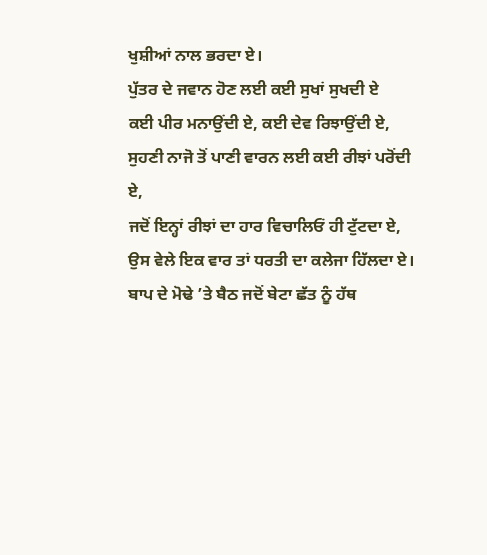ਖੁਸ਼ੀਆਂ ਨਾਲ ਭਰਦਾ ਏ।
ਪੁੱਤਰ ਦੇ ਜਵਾਨ ਹੋਣ ਲਈ ਕਈ ਸੁਖਾਂ ਸੁਖਦੀ ਏ
ਕਈ ਪੀਰ ਮਨਾਉਂਦੀ ਏ, ਕਈ ਦੇਵ ਰਿਝਾਉਂਦੀ ਏ,
ਸੁਹਣੀ ਨਾਜੋ ਤੋਂ ਪਾਣੀ ਵਾਰਨ ਲਈ ਕਈ ਰੀਝਾਂ ਪਰੋਂਦੀ ਏ,
ਜਦੋਂ ਇਨ੍ਹਾਂ ਰੀਝਾਂ ਦਾ ਹਾਰ ਵਿਚਾਲਿਓਂ ਹੀ ਟੁੱਟਦਾ ਏ,
ਉਸ ਵੇਲੇ ਇਕ ਵਾਰ ਤਾਂ ਧਰਤੀ ਦਾ ਕਲੇਜਾ ਹਿੱਲਦਾ ਏ।
ਬਾਪ ਦੇ ਮੋਢੇ ’ਤੇ ਬੈਠ ਜਦੋਂ ਬੇਟਾ ਛੱਤ ਨੂੰ ਹੱਥ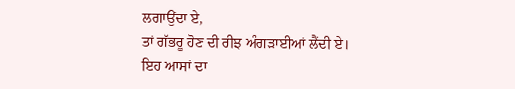ਲਗਾਉਂਦਾ ਏ,
ਤਾਂ ਗੱਭਰੂ ਹੋਣ ਦੀ ਰੀਝ ਅੰਗੜਾਈਆਂ ਲੈਂਦੀ ਏ।
ਇਹ ਆਸਾਂ ਦਾ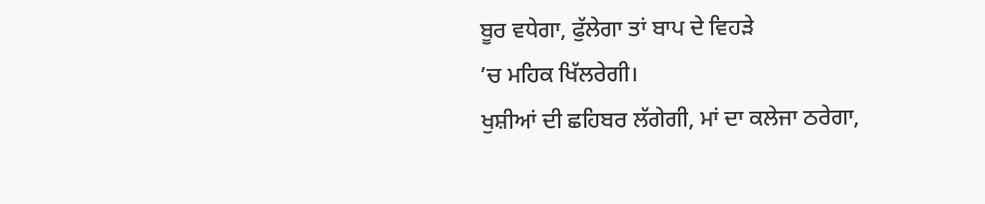ਬੂਰ ਵਧੇਗਾ, ਫੁੱਲੇਗਾ ਤਾਂ ਬਾਪ ਦੇ ਵਿਹੜੇ
’ਚ ਮਹਿਕ ਖਿੱਲਰੇਗੀ।
ਖੁਸ਼ੀਆਂ ਦੀ ਛਹਿਬਰ ਲੱਗੇਗੀ, ਮਾਂ ਦਾ ਕਲੇਜਾ ਠਰੇਗਾ,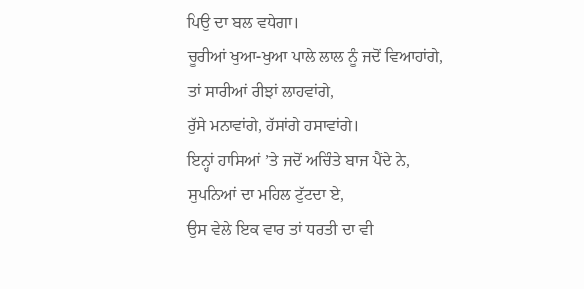ਪਿਉ ਦਾ ਬਲ ਵਧੇਗਾ।
ਚੂਰੀਆਂ ਖੁਆ-ਖੁਆ ਪਾਲੇ ਲਾਲ ਨੂੰ ਜਦੋਂ ਵਿਆਹਾਂਗੇ,
ਤਾਂ ਸਾਰੀਆਂ ਰੀਝਾਂ ਲਾਹਵਾਂਗੇ,
ਰੁੱਸੇ ਮਨਾਵਾਂਗੇ, ਹੱਸਾਂਗੇ ਹਸਾਵਾਂਗੇ।
ਇਨ੍ਹਾਂ ਹਾਸਿਆਂ ’ਤੇ ਜਦੋਂ ਅਚਿੰਤੇ ਬਾਜ ਪੈਂਦੇ ਨੇ,
ਸੁਪਨਿਆਂ ਦਾ ਮਹਿਲ ਟੁੱਟਦਾ ਏ,
ਉਸ ਵੇਲੇ ਇਕ ਵਾਰ ਤਾਂ ਧਰਤੀ ਦਾ ਵੀ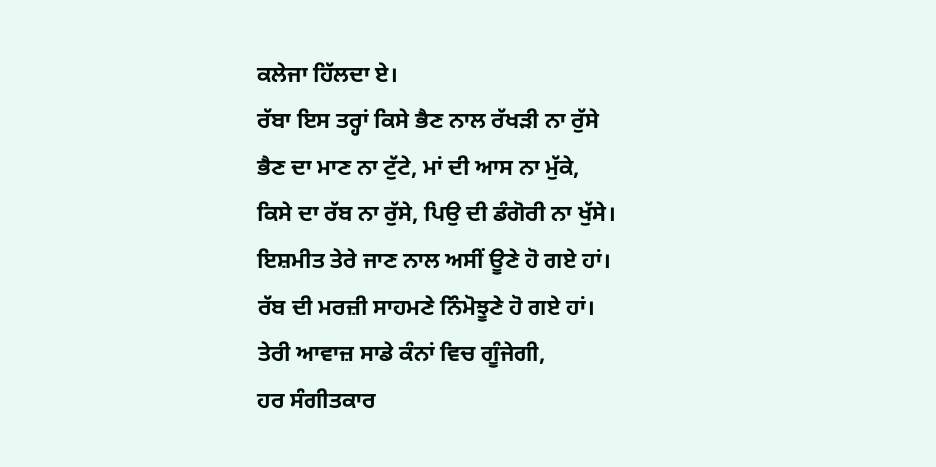ਕਲੇਜਾ ਹਿੱਲਦਾ ਏ।
ਰੱਬਾ ਇਸ ਤਰ੍ਹਾਂ ਕਿਸੇ ਭੈਣ ਨਾਲ ਰੱਖੜੀ ਨਾ ਰੁੱਸੇ
ਭੈਣ ਦਾ ਮਾਣ ਨਾ ਟੁੱਟੇ, ਮਾਂ ਦੀ ਆਸ ਨਾ ਮੁੱਕੇ,
ਕਿਸੇ ਦਾ ਰੱਬ ਨਾ ਰੁੱਸੇ, ਪਿਉ ਦੀ ਡੰਗੋਰੀ ਨਾ ਖੁੱਸੇ।
ਇਸ਼ਮੀਤ ਤੇਰੇ ਜਾਣ ਨਾਲ ਅਸੀਂ ਊਣੇ ਹੋ ਗਏ ਹਾਂ।
ਰੱਬ ਦੀ ਮਰਜ਼ੀ ਸਾਹਮਣੇ ਨਿੰਮੋਝੂਣੇ ਹੋ ਗਏ ਹਾਂ।
ਤੇਰੀ ਆਵਾਜ਼ ਸਾਡੇ ਕੰਨਾਂ ਵਿਚ ਗੂੰਜੇਗੀ,
ਹਰ ਸੰਗੀਤਕਾਰ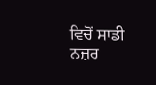ਵਿਚੋਂ ਸਾਡੀ ਨਜ਼ਰ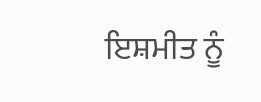ਇਸ਼ਮੀਤ ਨੂੰ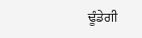ਢੂੰਡੇਗੀ